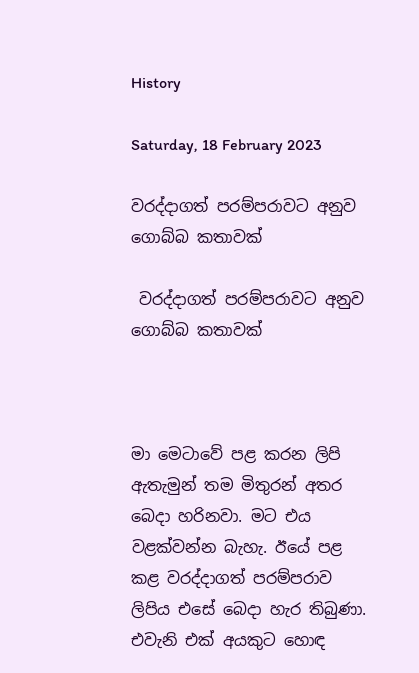History

Saturday, 18 February 2023

වරද්දාගත් පරම්පරාවට අනුව ගොබ්බ කතාවක්

 වරද්දාගත් පරම්පරාවට අනුව ගොබ්බ කතාවක්



මා මෙටාවේ පළ කරන ලිපි ඇතැමුන් තම මිතුරන් අතර බෙදා හරිනවා. මට එය වළක්වන්න බැහැ. ඊයේ පළ කළ වරද්දාගත් පරම්පරාව ලිපිය එසේ බෙදා හැර තිබුණා. එවැනි එක් අයකුට හොඳ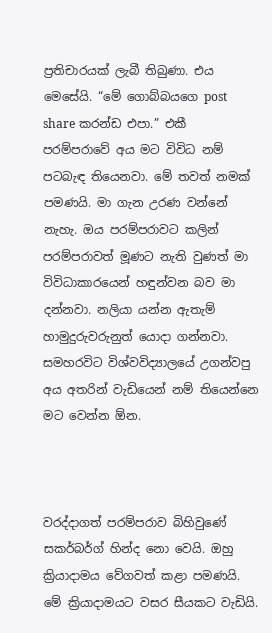ප්‍රතිචාරයක් ලැබී තිබුණා. එය මෙසේයි. “මේ ගොබ්බයගෙ post share කරන්ඩ එපා.” එකී පරම්පරාවේ අය මට විවිධ නම් පටබැඳ තියෙනවා. මේ තවත් නමක් පමණයි. මා ගැන උරණ වන්නේ නැහැ. ඔය පරම්පරාවට කලින් පරම්පරාවත් මූණට නැති වුණත් මා විවිධාකාරයෙන් හඳුන්වන බව මා දන්නවා. නලියා යන්න ඇතැම් හාමුදුරුවරුනුත් යොදා ගන්නවා. සමහරවිට විශ්වවිද්‍යාලයේ උගන්වපු අය අතරින් වැඩියෙන් නම් තියෙන්නෙ මට වෙන්න ඕන.



වරද්දාගත් පරම්පරාව බිහිවුණේ සකර්බර්ග් හින්ද නො වෙයි. ඔහු ක්‍රියාදාමය වේගවත් කළා පමණයි. මේ ක්‍රියාදාමයට වසර සීයකට වැඩියි.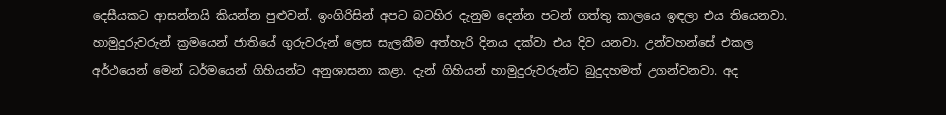දෙසීයකට ආසන්නයි කියන්න පුළුවන්. ඉංගිරිසින් අපට බටහිර දැනුම දෙන්න පටන් ගත්තු කාලයෙ ඉඳලා එය තියෙනවා. හාමුදුරුවරුන් ක්‍රමයෙන් ජාතියේ ගුරුවරුන් ලෙස සැලකීම අත්හැරි දිනය දක්වා එය දිව යනවා. උන්වහන්සේ එකල අර්ථයෙන් මෙන් ධර්මයෙන් ගිහියන්ට අනුශාසනා කළා. දැන් ගිහියන් හාමුදුරුවරුන්ට බුදුදහමත් උගන්වනවා. අද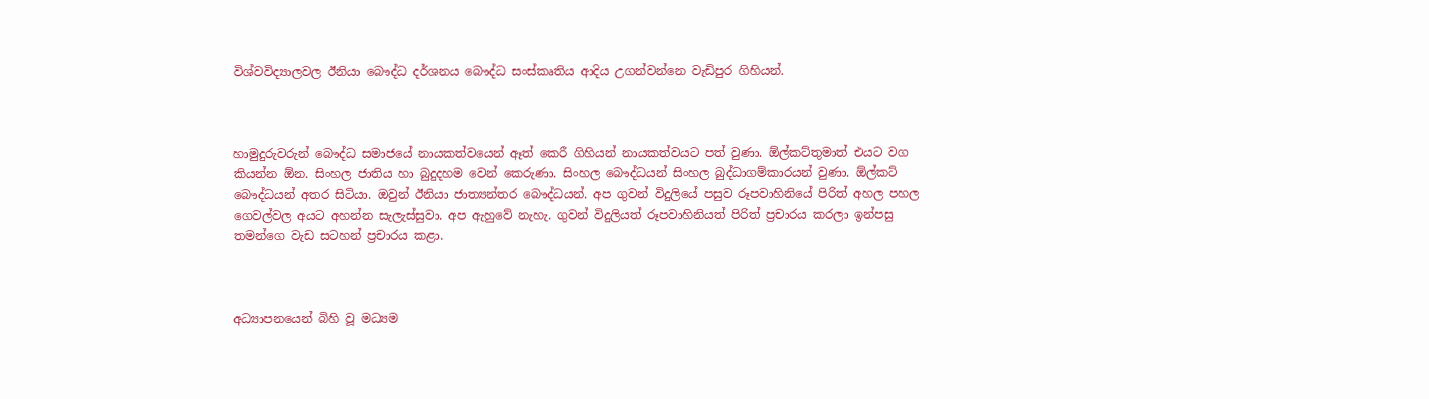විශ්වවිද්‍යාලවල ඊනියා බෞද්ධ දර්ශනය බෞද්ධ සංස්කෘතිය ආදිය උගන්වන්නෙ වැඩිපුර ගිහියන්.



හාමුදුරුවරුන් බෞද්ධ සමාජයේ නායකත්වයෙන් ඈත් කෙරී ගිහියන් නායකත්වයට පත් වුණා. ඕල්කට්තුමාත් එයට වග කියන්න ඕන. සිංහල ජාතිය හා බුදුදහම වෙන් කෙරුණා. සිංහල බෞද්ධයන් සිංහල බුද්ධාගම්කාරයන් වුණා. ඕල්කට් බෞද්ධයන් අතර සිටියා. ඔවුන් ඊනියා ජාත්‍යන්තර බෞද්ධයන්. අප ගුවන් විදුලියේ පසුව රූපවාහිනියේ පිරිත් අහල පහල ගෙවල්වල අයට අහන්න සැලැස්සුවා. අප ඇහුවේ නැහැ. ගුවන් විදුලියත් රූපවාහිනියත් පිරිත් ප්‍රචාරය කරලා ඉන්පසු තමන්ගෙ වැඩ සටහන් ප්‍රචාරය කළා.



අධ්‍යාපනයෙන් බිහි වූ මධ්‍යම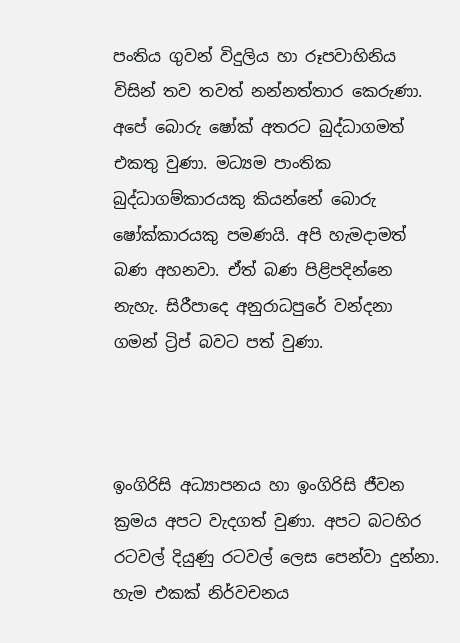පංතිය ගුවන් විදුලිය හා රූපවාහිනිය විසින් තව තවත් නන්නත්තාර කෙරුණා. අපේ බොරු ෂෝක් අතරට බුද්ධාගමත් එකතු වුණා. මධ්‍යම පාංතික බුද්ධාගම්කාරයකු කියන්නේ බොරු ෂෝක්කාරයකු පමණයි. අපි හැමදාමත් බණ අහනවා. ඒත් බණ පිළිපදින්නෙ නැහැ. සිරීපාදෙ අනුරාධපුරේ වන්දනා ගමන් ට්‍රිප් බවට පත් වුණා.



ඉංගිරිසි අධ්‍යාපනය හා ඉංගිරිසි ජීවන ක්‍රමය අපට වැදගත් වුණා. අපට බටහිර රටවල් දියුණු රටවල් ලෙස පෙන්වා දුන්නා. හැම එකක් නිර්වචනය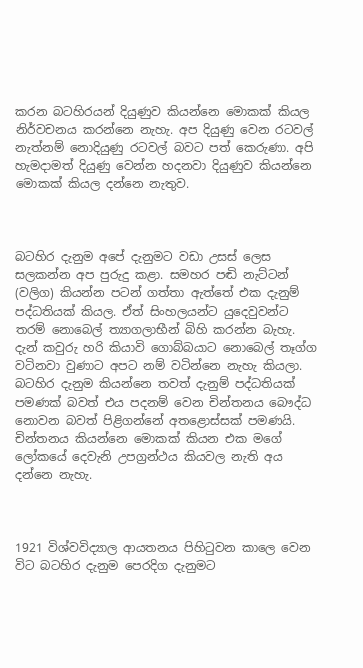කරන බටහිරයන් දියුණුව කියන්නෙ මොකක් කියල නිර්වචනය කරන්නෙ නැහැ. අප දියුණු වෙන රටවල් නැත්නම් නොදියුණු රටවල් බවට පත් කෙරුණා. අපි හැමදාමත් දියුණු වෙන්න හදනවා දියුණුව කියන්නෙ මොකක් කියල දන්නෙ නැතුව.



බටහිර දැනුම අපේ දැනුමට වඩා උසස් ලෙස සලකන්න අප පුරුදු කළා. සමහර පඬි නැට්ටන් (වලිග) කියන්න පටන් ගත්තා ඇත්තේ එක දැනුම් පද්ධතියක් කියල. ඒත් සිංහලයන්ට යුදෙවුවන්ට තරම් නොබෙල් ත්‍යාගලාභීන් බිහි කරන්න බැහැ. දැන් කවුරු හරි කියාවි ගොබ්බයාට නොබෙල් තෑග්ග වටිනවා වුණාට අපට නම් වටින්නෙ නැහැ කියලා. බටහිර දැනුම කියන්නෙ තවත් දැනුම් පද්ධතියක් පමණක් බවත් එය පදනම් වෙන චින්තනය බෞද්ධ නොවන බවත් පිළිගන්නේ අතළොස්සක් පමණයි. චින්තනය කියන්නෙ මොකක් කියන එක මගේ ලෝකයේ දෙවැනි උපග්‍රන්ථය කියවල නැති අය දන්නෙ නැහැ.



1921 විශ්වවිද්‍යාල ආයතනය පිහිටුවන කාලෙ වෙන විට බටහිර දැනුම පෙරදිග දැනුමට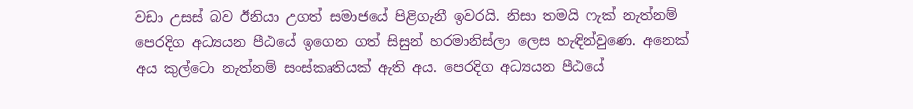වඩා උසස් බව ඊනියා උගත් සමාජයේ පිළිගැනී ඉවරයි. නිසා තමයි ෆැක් නැත්නම් පෙරදිග අධ්‍යයන පීඨයේ ඉගෙන ගත් සිසුන් හරමානිස්ලා ලෙස හැඳින්වුණෙ. අනෙක් අය කුල්ටො නැත්නම් සංස්කෘතියක් ඇති අය. පෙරදිග අධ්‍යයන පීඨයේ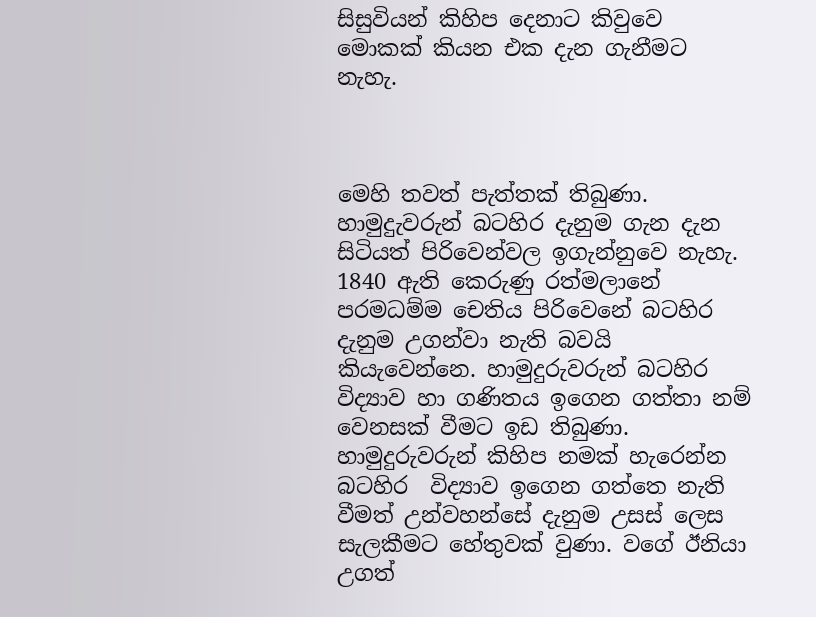සිසුවියන් කිහිප දෙනාට කිවුවෙ මොකක් කියන එක දැන ගැනීමට නැහැ.



මෙහි තවත් පැත්තක් තිබුණා. හාමුදුැවරුන් බටහිර දැනුම ගැන දැන සිටියත් පිරිවෙන්වල ඉගැන්නුවෙ නැහැ. 1840 ඇති කෙරුණු රත්මලානේ පරමධම්ම චෙතිය පිරිවෙනේ බටහිර දැනුම උගන්වා නැති බවයි කියැවෙන්නෙ. හාමුදුරුවරුන් බටහිර විද්‍යාව හා ගණිතය ඉගෙන ගත්තා නම් වෙනසක් වීමට ඉඩ තිබුණා. හාමුදුරුවරුන් කිහිප නමක් හැරෙන්න බටහිර  විද්‍යාව ඉගෙන ගත්තෙ නැති වීමත් උන්වහන්සේ දැනුම උසස් ලෙස සැලකීමට හේතුවක් වුණා. වගේ ඊනියා උගත්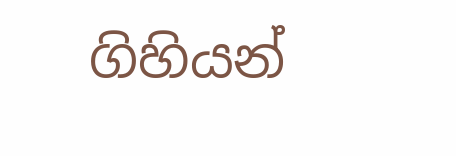ගිහියන්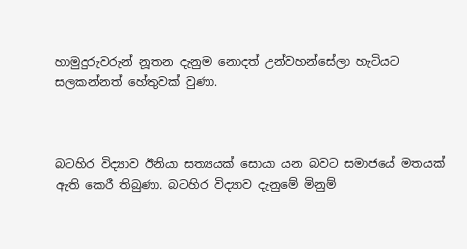හාමුදුරුවරුන් නූතන දැනුම නොදත් උන්වහන්සේලා හැටියට සලකන්නත් හේතුවක් වුණා.



බටහිර විද්‍යාව ඊනියා සත්‍යයක් සොයා යන බවට සමාජයේ මතයක් ඇති කෙරී තිබුණා. බටහිර විද්‍යාව දැනුමේ මිනුම්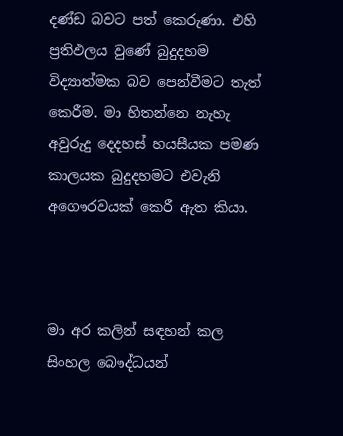දණ්ඩ බවට පත් කෙරුණා. එහි ප්‍රතිඵලය වුණේ බුදුදහම විද්‍යාත්මක බව පෙන්වීමට තැත් කෙරීම. මා හිතන්නෙ නැහැ අවුරුදු දෙදහස් හයසීයක පමණ කාලයක බුදුදහමට එවැනි අගෞරවයක් කෙරී ඇත කියා.



මා අර කලින් සඳහන් කල සිංහල බෞද්ධයන්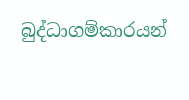බුද්ධාගම්කාරයන්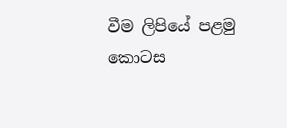වීම ලිපියේ පළමු කොටස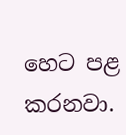හෙට පළ කරනවා.